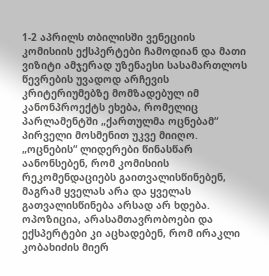1-2 აპრილს თბილისში ვენეციის კომისიის ექსპერტები ჩამოდიან და მათი ვიზიტი ამჯერად უზენაესი სასამართლოს წევრების უვადოდ არჩევის კრიტერიუმებზე მომზადებულ იმ კანონპროექტს ეხება, რომელიც პარლამენტში „ქართულმა ოცნებამ“ პირველი მოსმენით უკვე მიიღო.
„ოცნების“ ლიდერები წინასწარ აანონსებენ, რომ კომისიის რეკომენდაციებს გაითვალისწინებენ, მაგრამ ყველას არა და ყველას გათვალისწინება არსად არ ხდება.
ოპოზიცია, არასამთავრობოები და ექსპერტები კი აცხადებენ, რომ ირაკლი კობახიძის მიერ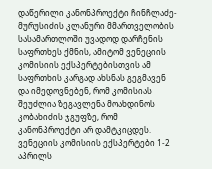დაწერილი კანონპროექტი ჩინჩლაძე-მურუსიძის კლანური მმართველობის სასამართლოში უვადოდ დარჩენის საფრთხეს ქმნის, ამიტომ ვენეციის კომისიის ექსპერტებისთვის ამ საფრთხის კარგად ახსნას გეგმავენ და იმედოვნებენ, რომ კომისიას შეუძლია ზეგავლენა მოახდინოს კობახიძის ჯგუფზე, რომ კანონპროექტი არ დამტკიცდეს.
ვენეციის კომისიის ექსპერტები 1-2 აპრილს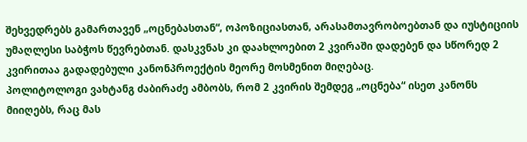შეხვედრებს გამართავენ „ოცნებასთან“, ოპოზიციასთან, არასამთავრობოებთან და იუსტიციის უმაღლესი საბჭოს წევრებთან. დასკვნას კი დაახლოებით 2 კვირაში დადებენ და სწორედ 2 კვირითაა გადადებული კანონპროექტის მეორე მოსმენით მიღებაც.
პოლიტოლოგი ვახტანგ ძაბირაძე ამბობს, რომ 2 კვირის შემდეგ „ოცნება“ ისეთ კანონს მიიღებს, რაც მას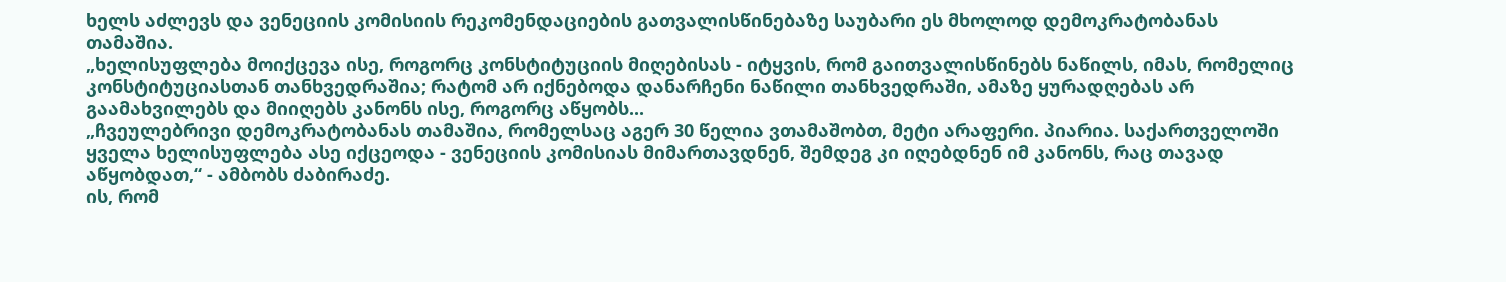ხელს აძლევს და ვენეციის კომისიის რეკომენდაციების გათვალისწინებაზე საუბარი ეს მხოლოდ დემოკრატობანას თამაშია.
„ხელისუფლება მოიქცევა ისე, როგორც კონსტიტუციის მიღებისას - იტყვის, რომ გაითვალისწინებს ნაწილს, იმას, რომელიც კონსტიტუციასთან თანხვედრაშია; რატომ არ იქნებოდა დანარჩენი ნაწილი თანხვედრაში, ამაზე ყურადღებას არ გაამახვილებს და მიიღებს კანონს ისე, როგორც აწყობს...
„ჩვეულებრივი დემოკრატობანას თამაშია, რომელსაც აგერ 30 წელია ვთამაშობთ, მეტი არაფერი. პიარია. საქართველოში ყველა ხელისუფლება ასე იქცეოდა - ვენეციის კომისიას მიმართავდნენ, შემდეგ კი იღებდნენ იმ კანონს, რაც თავად აწყობდათ,“ - ამბობს ძაბირაძე.
ის, რომ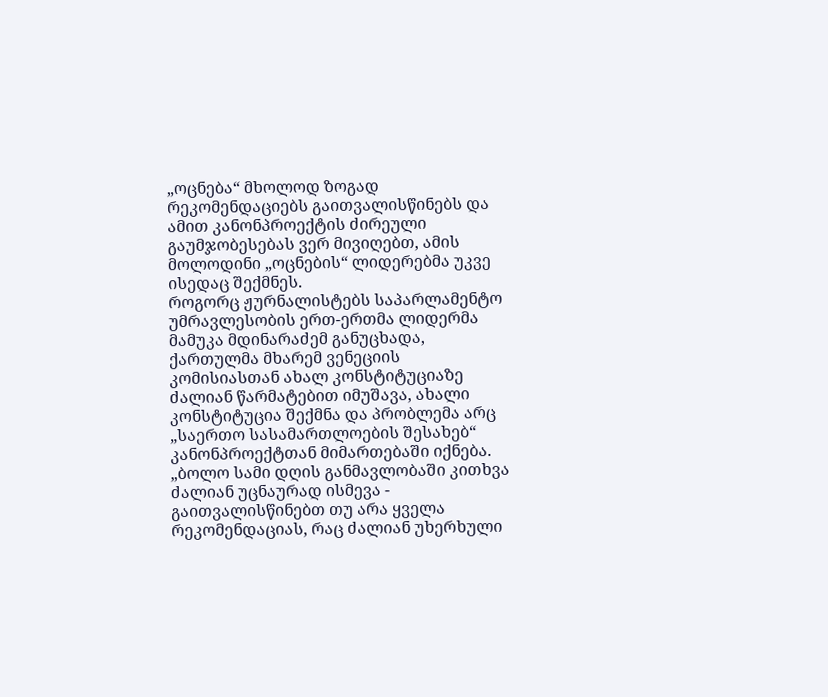„ოცნება“ მხოლოდ ზოგად რეკომენდაციებს გაითვალისწინებს და ამით კანონპროექტის ძირეული გაუმჯობესებას ვერ მივიღებთ, ამის მოლოდინი „ოცნების“ ლიდერებმა უკვე ისედაც შექმნეს.
როგორც ჟურნალისტებს საპარლამენტო უმრავლესობის ერთ-ერთმა ლიდერმა მამუკა მდინარაძემ განუცხადა, ქართულმა მხარემ ვენეციის კომისიასთან ახალ კონსტიტუციაზე ძალიან წარმატებით იმუშავა, ახალი კონსტიტუცია შექმნა და პრობლემა არც „საერთო სასამართლოების შესახებ“ კანონპროექტთან მიმართებაში იქნება.
„ბოლო სამი დღის განმავლობაში კითხვა ძალიან უცნაურად ისმევა - გაითვალისწინებთ თუ არა ყველა რეკომენდაციას, რაც ძალიან უხერხული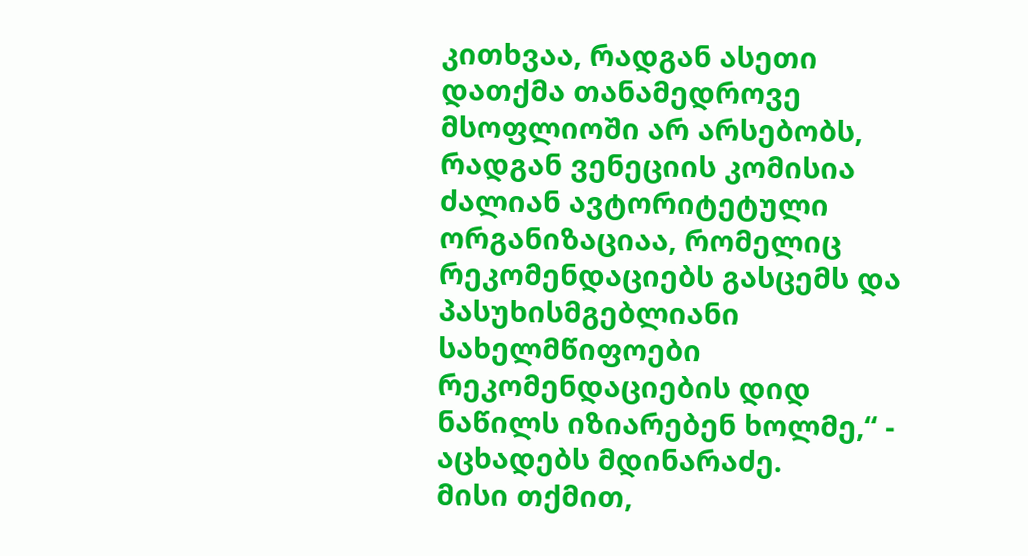კითხვაა, რადგან ასეთი დათქმა თანამედროვე მსოფლიოში არ არსებობს, რადგან ვენეციის კომისია ძალიან ავტორიტეტული ორგანიზაციაა, რომელიც რეკომენდაციებს გასცემს და პასუხისმგებლიანი სახელმწიფოები რეკომენდაციების დიდ ნაწილს იზიარებენ ხოლმე,“ - აცხადებს მდინარაძე.
მისი თქმით,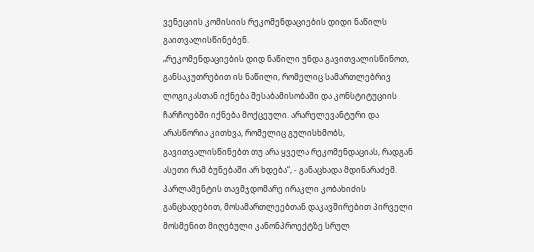ვენეციის კომისიის რეკომენდაციების დიდი ნაწილს გაითვალისწინებენ.
„რეკომენდაციების დიდ ნაწილი უნდა გავითვალისწინოთ, განსაკუთრებით ის ნაწილი, რომელიც სამართლებრივ ლოგიკასთან იქნება შესაბამისობაში და კონსტიტუციის ჩარჩოებში იქნება მოქცეული. არარელევანტური და არასწორია კითხვა, რომელიც გულისხმობს, გავითვალისწინებთ თუ არა ყველა რეკომენდაციას, რადგან ასეთი რამ ბუნებაში არ ხდება“, - განაცხადა მდინარაძემ.
პარლამენტის თავმჯდომარე ირაკლი კობახიძის განცხადებით, მოსამართლეებთან დაკავშირებით პირველი მოსმენით მიღებული კანონპროექტზე სრულ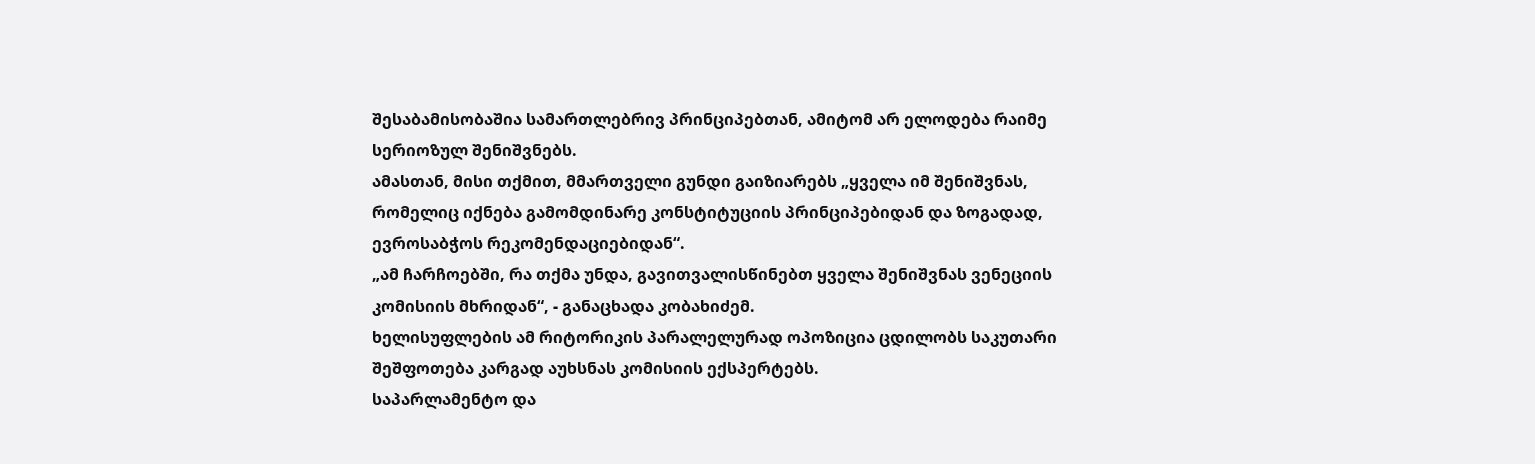შესაბამისობაშია სამართლებრივ პრინციპებთან, ამიტომ არ ელოდება რაიმე სერიოზულ შენიშვნებს.
ამასთან, მისი თქმით, მმართველი გუნდი გაიზიარებს „ყველა იმ შენიშვნას, რომელიც იქნება გამომდინარე კონსტიტუციის პრინციპებიდან და ზოგადად, ევროსაბჭოს რეკომენდაციებიდან“.
„ამ ჩარჩოებში, რა თქმა უნდა, გავითვალისწინებთ ყველა შენიშვნას ვენეციის კომისიის მხრიდან“, - განაცხადა კობახიძემ.
ხელისუფლების ამ რიტორიკის პარალელურად ოპოზიცია ცდილობს საკუთარი შეშფოთება კარგად აუხსნას კომისიის ექსპერტებს.
საპარლამენტო და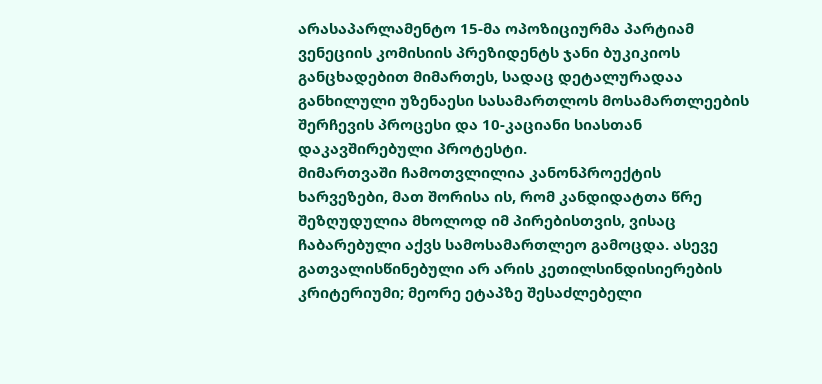არასაპარლამენტო 15-მა ოპოზიციურმა პარტიამ ვენეციის კომისიის პრეზიდენტს ჯანი ბუკიკიოს განცხადებით მიმართეს, სადაც დეტალურადაა განხილული უზენაესი სასამართლოს მოსამართლეების შერჩევის პროცესი და 10-კაციანი სიასთან დაკავშირებული პროტესტი.
მიმართვაში ჩამოთვლილია კანონპროექტის ხარვეზები, მათ შორისა ის, რომ კანდიდატთა წრე შეზღუდულია მხოლოდ იმ პირებისთვის, ვისაც ჩაბარებული აქვს სამოსამართლეო გამოცდა. ასევე გათვალისწინებული არ არის კეთილსინდისიერების კრიტერიუმი; მეორე ეტაპზე შესაძლებელი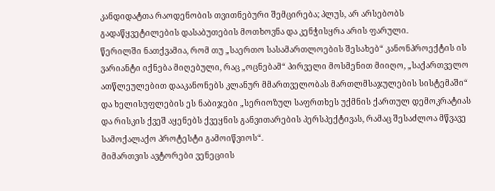კანდიდატთა რაოდენობის თვითნებური შემცირება; პლუს, არ არსებობს გადაწყვეტილების დასაბუთების მოთხოვნა და კენჭისყრა არის ფარული.
წერილში ნათქვამია, რომ თუ „საერთო სასამართლოების შესახებ“ კანონპროექტის ის ვარიანტი იქნება მიღებული, რაც „ოცნებამ“ პირველი მოსმენით მიიღო, „საქართველო ათწლეულებით დააკანონებს კლანურ მმართველობას მართლმსაჯულების სისტემაში“ და ხელისუფლების ეს ნაბიჯები „სერიოზულ საფრთხეს უქმნის ქართულ დემოკრატიას და რისკის ქვეშ აყენებს ქვეყნის განვითარების პერსპექტივას, რამაც შესაძლოა მწვავე სამოქალაქო პროტესტი გამოიწვიოს“.
მიმართვის ავტორები ვენეციის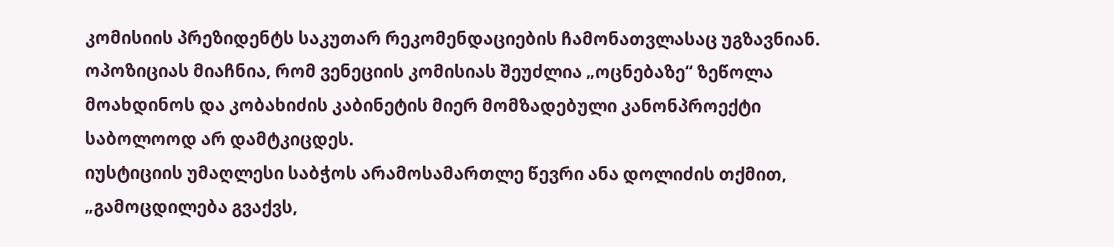კომისიის პრეზიდენტს საკუთარ რეკომენდაციების ჩამონათვლასაც უგზავნიან.
ოპოზიციას მიაჩნია, რომ ვენეციის კომისიას შეუძლია „ოცნებაზე“ ზეწოლა მოახდინოს და კობახიძის კაბინეტის მიერ მომზადებული კანონპროექტი საბოლოოდ არ დამტკიცდეს.
იუსტიციის უმაღლესი საბჭოს არამოსამართლე წევრი ანა დოლიძის თქმით, „გამოცდილება გვაქვს,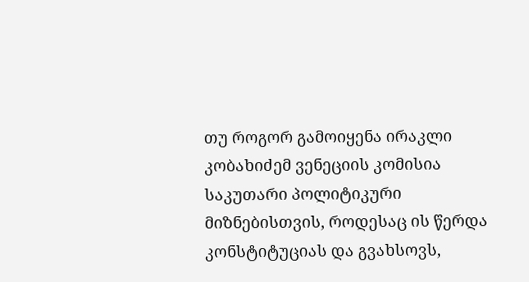თუ როგორ გამოიყენა ირაკლი კობახიძემ ვენეციის კომისია საკუთარი პოლიტიკური მიზნებისთვის, როდესაც ის წერდა კონსტიტუციას და გვახსოვს,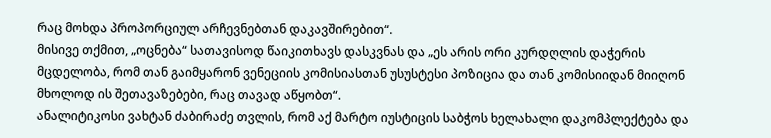რაც მოხდა პროპორციულ არჩევნებთან დაკავშირებით“.
მისივე თქმით, „ოცნება“ სათავისოდ წაიკითხავს დასკვნას და „ეს არის ორი კურდღლის დაჭერის მცდელობა, რომ თან გაიმყარონ ვენეციის კომისიასთან უსუსტესი პოზიცია და თან კომისიიდან მიიღონ მხოლოდ ის შეთავაზებები, რაც თავად აწყობთ“.
ანალიტიკოსი ვახტან ძაბირაძე თვლის, რომ აქ მარტო იუსტიცის საბჭოს ხელახალი დაკომპლექტება და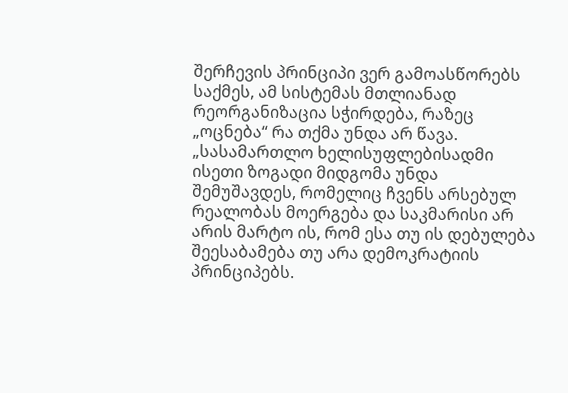შერჩევის პრინციპი ვერ გამოასწორებს საქმეს, ამ სისტემას მთლიანად რეორგანიზაცია სჭირდება, რაზეც „ოცნება“ რა თქმა უნდა არ წავა.
„სასამართლო ხელისუფლებისადმი ისეთი ზოგადი მიდგომა უნდა შემუშავდეს, რომელიც ჩვენს არსებულ რეალობას მოერგება და საკმარისი არ არის მარტო ის, რომ ესა თუ ის დებულება შეესაბამება თუ არა დემოკრატიის პრინციპებს.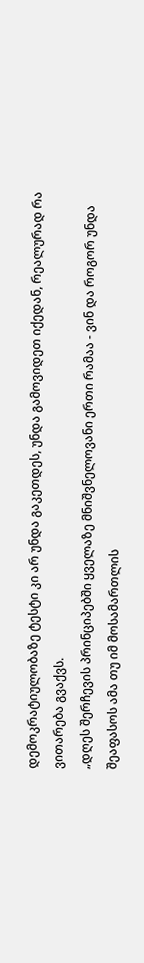დემოკრატიულობაზე ტესტი კი არ უნდა გაკეთდეს, უნდა გამოვიდეთ იქედან, რეალურად რა ვითარება გვაქვს.
„დღეს შერჩევის პრინციპებში ყველაზე მნიშვნელოვანი ერთი რამაა - ვინ და როგორ უნდა შეაფასოს ამა თუ იმ მოსამართლის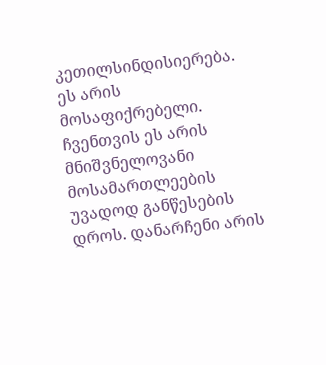კეთილსინდისიერება. ეს არის მოსაფიქრებელი. ჩვენთვის ეს არის მნიშვნელოვანი მოსამართლეების უვადოდ განწესების დროს. დანარჩენი არის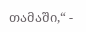თამაში,“ -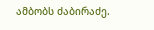ამბობს ძაბირაძე.